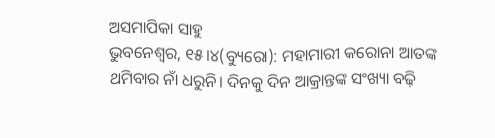ଅସମାପିକା ସାହୁ
ଭୁବନେଶ୍ୱର, ୧୫।୪(ବ୍ୟୁରୋ): ମହାମାରୀ କରୋନା ଆତଙ୍କ ଥମିବାର ନାଁ ଧରୁନି। ଦିନକୁ ଦିନ ଆକ୍ରାନ୍ତଙ୍କ ସଂଖ୍ୟା ବଢ଼ି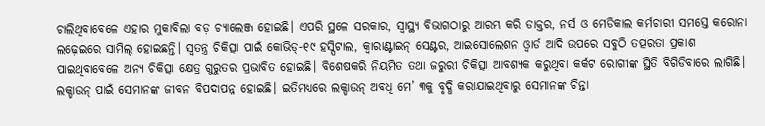ଚାଲିଥିବାବେଳେ ଏହାର ମୁକାବିଲା ବଡ଼ ଚ୍ୟାଲେଞ୍ଜ ହୋଇଛି। ଏପରି ସ୍ଥଳେ ସରକାର, ସ୍ବାସ୍ଥ୍ୟ ବିଭାଗଠାରୁ ଆରମ୍ଭ କରି ଡାକ୍ତର, ନର୍ସ ଓ ମେଡିକାଲ କର୍ମଚାରୀ ସମସ୍ତେ କରୋନା ଲଢ଼େଇରେ ସାମିଲ୍ ହୋଇଛନ୍ତି। ସ୍ବତନ୍ତ୍ର ଚିକିତ୍ସା ପାଇଁ କୋଭିଡ୍-୧୯ ହସ୍ପିଟାଲ, କ୍ୱାରାଣ୍ଟାଇନ୍ ସେଣ୍ଟର, ଆଇସୋଲେଶନ ଓ୍ବାର୍ଡ ଆଦି ଉପରେ ସବୁଠି ତତ୍ପରତା ପ୍ରକାଶ ପାଇଥିବାବେଳେ ଅନ୍ୟ ଚିକିତ୍ସା କ୍ଷେତ୍ର ଗୁରୁତର ପ୍ରଭାବିତ ହୋଇଛି। ବିଶେଷକରି ନିୟମିତ ତଥା ଜରୁରୀ ଚିକିତ୍ସା ଆବଶ୍ୟକ କରୁଥିବା କର୍କଟ ରୋଗୀଙ୍କ ସ୍ଥିତି ବିଗିଡିବାରେ ଲାଗିଛି। ଲକ୍ଡାଉନ୍ ପାଇଁ ସେମାନଙ୍କ ଜୀବନ ବିପଦାପନ୍ନ ହୋଇଛି। ଇତିମଧ୍ୟରେ ଲକ୍ଡାଉନ୍ ଅବଧି ମେ’ ୩କୁ ବୃଦ୍ଧି କରାଯାଇଥିବାରୁ ସେମାନଙ୍କ ଚିନ୍ତା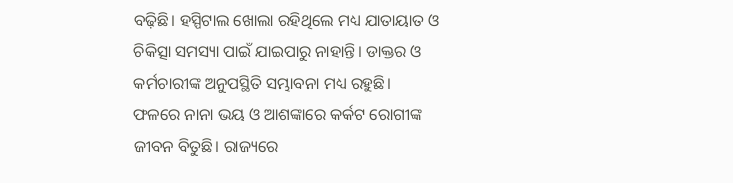ବଢ଼ିଛି। ହସ୍ପିଟାଲ ଖୋଲା ରହିଥିଲେ ମଧ୍ୟ ଯାତାୟାତ ଓ ଚିକିତ୍ସା ସମସ୍ୟା ପାଇଁ ଯାଇପାରୁ ନାହାନ୍ତି। ଡାକ୍ତର ଓ କର୍ମଚାରୀଙ୍କ ଅନୁପସ୍ଥିତି ସମ୍ଭାବନା ମଧ୍ୟ ରହୁଛି। ଫଳରେ ନାନା ଭୟ ଓ ଆଶଙ୍କାରେ କର୍କଟ ରୋଗୀଙ୍କ ଜୀବନ ବିତୁଛି। ରାଜ୍ୟରେ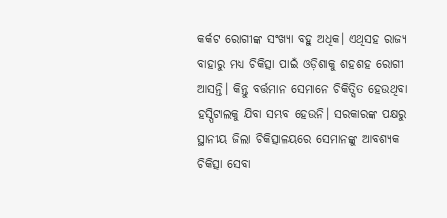କର୍କଟ ରୋଗୀଙ୍କ ସଂଖ୍ୟା ବହୁ ଅଧିକ। ଏଥିସହ ରାଜ୍ୟ ବାହାରୁ ମଧ୍ୟ ଚିକିତ୍ସା ପାଇଁ ଓଡ଼ିଶାକୁ ଶହଶହ ରୋଗୀ ଆସନ୍ତି। କିନ୍ତୁ ବର୍ତ୍ତମାନ ସେମାନେ ଚିକିତ୍ସିତ ହେଉଥିବା ହସ୍ପିଟାଲକୁ ଯିବା ସମ୍ଭବ ହେଉନି। ସରକାରଙ୍କ ପକ୍ଷରୁ ସ୍ଥାନୀୟ ଜିଲା ଚିକିତ୍ସାଳୟରେ ସେମାନଙ୍କୁ ଆବଶ୍ୟକ ଚିକିତ୍ସା ସେବା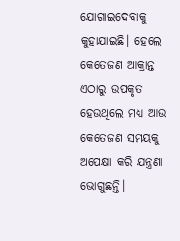ଯୋଗାଇଦେବାକୁ କୁହାଯାଇଛି। ହେଲେ କେତେଜଣ ଆକ୍ରାନ୍ତ ଏଠାରୁ ଉପକୃତ ହେଉଥିଲେ ମଧ୍ୟ ଆଉ କେତେଜଣ ସମୟକୁ ଅପେକ୍ଷା କରି ଯନ୍ତ୍ରଣା ଭୋଗୁଛନ୍ତି।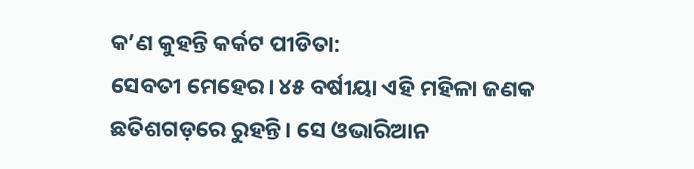କ’ଣ କୁହନ୍ତି କର୍କଟ ପୀଡିତା:
ସେବତୀ ମେହେର। ୪୫ ବର୍ଷୀୟା ଏହି ମହିଳା ଜଣକ ଛତିଶଗଡ଼ରେ ରୁହନ୍ତି। ସେ ଓଭାରିଆନ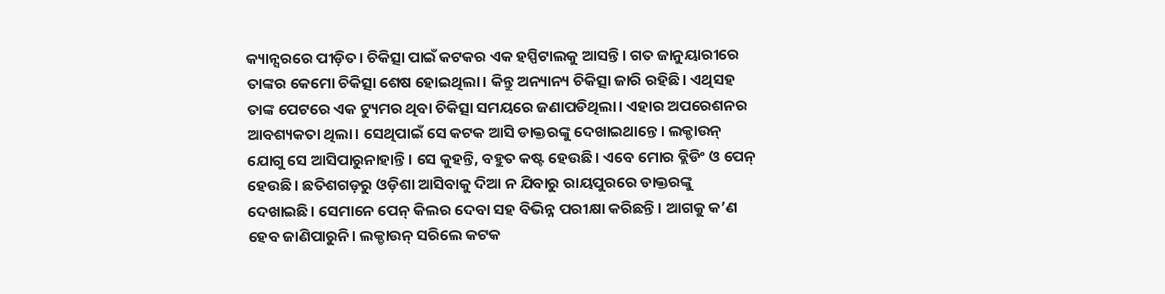କ୍ୟାନ୍ସରରେ ପୀଡ଼ିତ। ଚିକିତ୍ସା ପାଇଁ କଟକର ଏକ ହସ୍ପିଟାଲକୁ ଆସନ୍ତି। ଗତ ଜାନୁୟାରୀରେ ତାଙ୍କର କେମୋ ଚିକିତ୍ସା ଶେଷ ହୋଇଥିଲା। କିନ୍ତୁ ଅନ୍ୟାନ୍ୟ ଚିକିତ୍ସା ଜାରି ରହିଛି। ଏଥିସହ ତାଙ୍କ ପେଟରେ ଏକ ଟ୍ୟୁମର ଥିବା ଚିକିତ୍ସା ସମୟରେ ଜଣାପଡିଥିଲା। ଏହାର ଅପରେଶନର ଆବଶ୍ୟକତା ଥିଲା। ସେଥିପାଇଁ ସେ କଟକ ଆସି ଡାକ୍ତରଙ୍କୁ ଦେଖାଇଥାନ୍ତେ। ଲକ୍ଡାଉନ୍ ଯୋଗୁ ସେ ଆସିପାରୁନାହାନ୍ତି। ସେ କୁହନ୍ତି, ବହୁତ କଷ୍ଟ ହେଉଛି। ଏବେ ମୋର ବ୍ଲିଡିଂ ଓ ପେନ୍ ହେଉଛି। ଛତିଶଗଡ଼ରୁ ଓଡ଼ିଶା ଆସିବାକୁ ଦିଆ ନ ଯିବାରୁ ରାୟପୁରରେ ଡାକ୍ତରଙ୍କୁ ଦେଖାଇଛି। ସେମାନେ ପେନ୍ କିଲର ଦେବା ସହ ବିଭିନ୍ନ ପରୀକ୍ଷା କରିଛନ୍ତି। ଆଗକୁ କ’ଣ ହେବ ଜାଣିପାରୁନି। ଲକ୍ଡାଉନ୍ ସରିଲେ କଟକ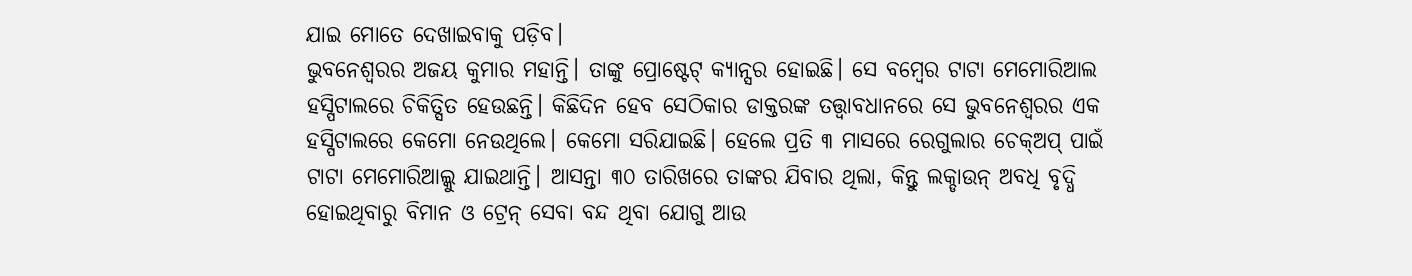ଯାଇ ମୋତେ ଦେଖାଇବାକୁ ପଡ଼ିବ।
ଭୁବନେଶ୍ୱରର ଅଜୟ କୁମାର ମହାନ୍ତି। ତାଙ୍କୁ ପ୍ରୋଷ୍ଟେଟ୍ କ୍ୟାନ୍ସର ହୋଇଛି। ସେ ବମ୍ବେର ଟାଟା ମେମୋରିଆଲ ହସ୍ପିଟାଲରେ ଚିକିତ୍ସିତ ହେଉଛନ୍ତି। କିଛିଦିନ ହେବ ସେଠିକାର ଡାକ୍ତରଙ୍କ ତତ୍ତ୍ୱାବଧାନରେ ସେ ଭୁବନେଶ୍ୱରର ଏକ ହସ୍ପିଟାଲରେ କେମୋ ନେଉଥିଲେ। କେମୋ ସରିଯାଇଛି। ହେଲେ ପ୍ରତି ୩ ମାସରେ ରେଗୁଲାର ଚେକ୍ଅପ୍ ପାଇଁ ଟାଟା ମେମୋରିଆଲ୍କୁ ଯାଇଥାନ୍ତି। ଆସନ୍ତା ୩୦ ତାରିଖରେ ତାଙ୍କର ଯିବାର ଥିଲା, କିନ୍ତୁ ଲକ୍ଡାଉନ୍ ଅବଧି ବୃଦ୍ଧି ହୋଇଥିବାରୁ ବିମାନ ଓ ଟ୍ରେନ୍ ସେବା ବନ୍ଦ ଥିବା ଯୋଗୁ ଆଉ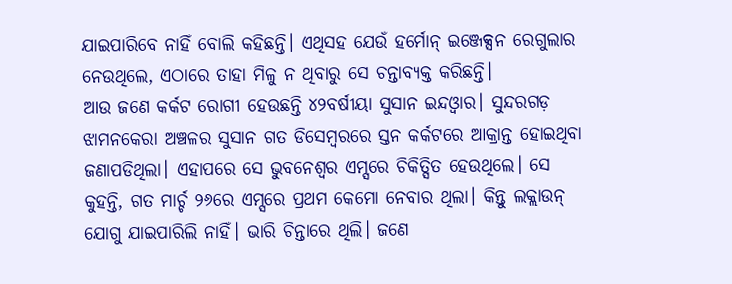ଯାଇପାରିବେ ନାହିଁ ବୋଲି କହିଛନ୍ତି। ଏଥିସହ ଯେଉଁ ହର୍ମୋନ୍ ଇଞ୍ଜେକ୍ସନ ରେଗୁଲାର ନେଉଥିଲେ, ଏଠାରେ ତାହା ମିଳୁ ନ ଥିବାରୁ ସେ ଚନ୍ତାବ୍ୟକ୍ତ କରିଛନ୍ତି।
ଆଉ ଜଣେ କର୍କଟ ରୋଗୀ ହେଉଛନ୍ତି ୪୨ବର୍ଷୀୟା ସୁସାନ ଇନ୍ଦଓ୍ବାର। ସୁନ୍ଦରଗଡ଼ ଝାମନକେରା ଅଞ୍ଚଳର ସୁସାନ ଗତ ଡିସେମ୍ବରରେ ସ୍ତନ କର୍କଟରେ ଆକ୍ରାନ୍ତ ହୋଇଥିବା ଜଣାପଡିଥିଲା। ଏହାପରେ ସେ ଭୁବନେଶ୍ୱର ଏମ୍ସରେ ଚିକିତ୍ସିତ ହେଉଥିଲେ। ସେ କୁହନ୍ତି, ଗତ ମାର୍ଚ୍ଚ ୨୬ରେ ଏମ୍ସରେ ପ୍ରଥମ କେମୋ ନେବାର ଥିଲା। କିନ୍ତୁ ଲକ୍ଲାଉନ୍ ଯୋଗୁ ଯାଇପାରିଲି ନାହିଁ। ଭାରି ଚିନ୍ତାରେ ଥିଲି। ଜଣେ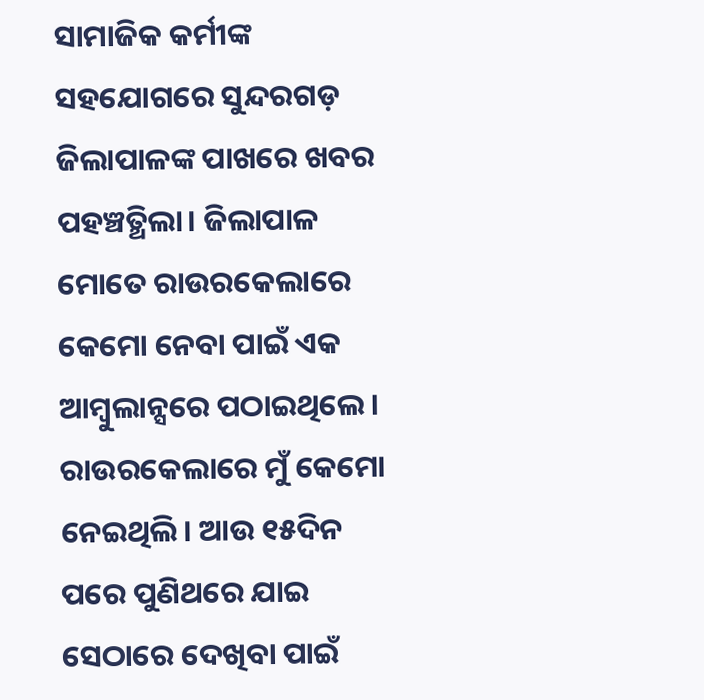ସାମାଜିକ କର୍ମୀଙ୍କ ସହଯୋଗରେ ସୁନ୍ଦରଗଡ଼ ଜିଲାପାଳଙ୍କ ପାଖରେ ଖବର ପହଞ୍ଚତ୍ଥିଲା। ଜିଲାପାଳ ମୋତେ ରାଉରକେଲାରେ କେମୋ ନେବା ପାଇଁ ଏକ ଆମ୍ବୁଲାନ୍ସରେ ପଠାଇଥିଲେ। ରାଉରକେଲାରେ ମୁଁ କେମୋ ନେଇଥିଲି। ଆଉ ୧୫ଦିନ ପରେ ପୁଣିଥରେ ଯାଇ ସେଠାରେ ଦେଖିବା ପାଇଁ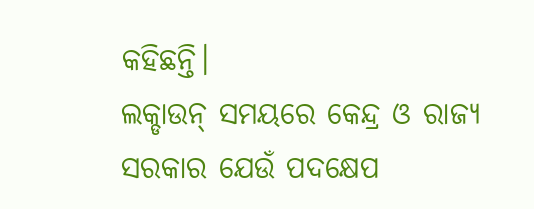କହିଛନ୍ତି।
ଲକ୍ଡାଉନ୍ ସମୟରେ କେନ୍ଦ୍ର ଓ ରାଜ୍ୟ ସରକାର ଯେଉଁ ପଦକ୍ଷେପ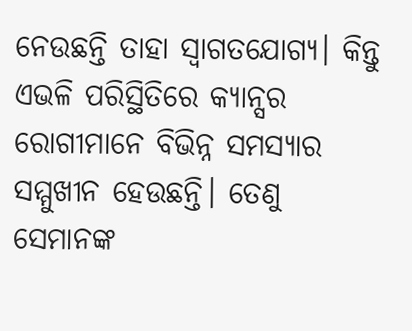ନେଉଛନ୍ତି ତାହା ସ୍ବାଗତଯୋଗ୍ୟ। କିନ୍ତୁ ଏଭଳି ପରିସ୍ଥିତିରେ କ୍ୟାନ୍ସର ରୋଗୀମାନେ ବିଭିନ୍ନ ସମସ୍ୟାର ସମ୍ମୁଖୀନ ହେଉଛନ୍ତି। ତେଣୁ ସେମାନଙ୍କ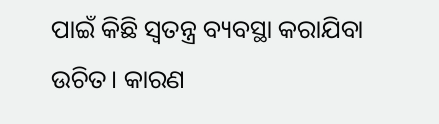ପାଇଁ କିଛି ସ୍ବତନ୍ତ୍ର ବ୍ୟବସ୍ଥା କରାଯିବା ଉଚିତ। କାରଣ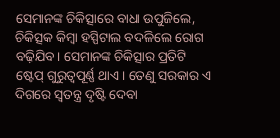ସେମାନଙ୍କ ଚିକିତ୍ସାରେ ବାଧା ଉପୁଜିଲେ, ଚିକିତ୍ସକ କିମ୍ବା ହସ୍ପିଟାଲ ବଦଳିଲେ ରୋଗ ବଢ଼ିଯିବ। ସେମାନଙ୍କ ଚିକିତ୍ସାର ପ୍ରତିଟି ଷ୍ଟେପ୍ ଗୁରୁତ୍ୱପୂର୍ଣ୍ଣ ଥାଏ। ତେଣୁ ସରକାର ଏ ଦିଗରେ ସ୍ବତନ୍ତ୍ର ଦୃଷ୍ଟି ଦେବା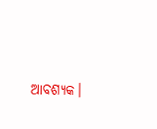ଆବଶ୍ୟକ।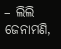– ଲିଲି ଜେନାମଣି,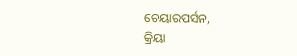ଚେୟାରପର୍ସନ,
କ୍ରିୟା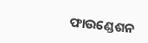ଫାଉଣ୍ଡେଶନ